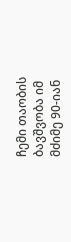ჩემი თაობის ბავშვობა იმ მძიმე 90-იან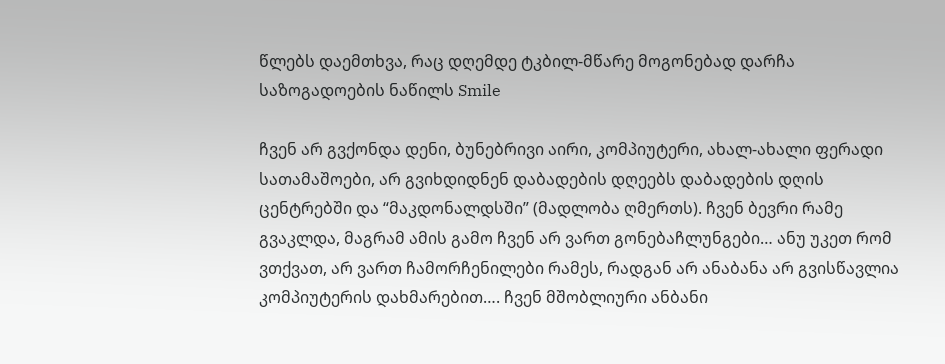წლებს დაემთხვა, რაც დღემდე ტკბილ-მწარე მოგონებად დარჩა საზოგადოების ნაწილს Smile

ჩვენ არ გვქონდა დენი, ბუნებრივი აირი, კომპიუტერი, ახალ-ახალი ფერადი სათამაშოები, არ გვიხდიდნენ დაბადების დღეებს დაბადების დღის ცენტრებში და “მაკდონალდსში” (მადლობა ღმერთს). ჩვენ ბევრი რამე გვაკლდა, მაგრამ ამის გამო ჩვენ არ ვართ გონებაჩლუნგები… ანუ უკეთ რომ ვთქვათ, არ ვართ ჩამორჩენილები რამეს, რადგან არ ანაბანა არ გვისწავლია კომპიუტერის დახმარებით…. ჩვენ მშობლიური ანბანი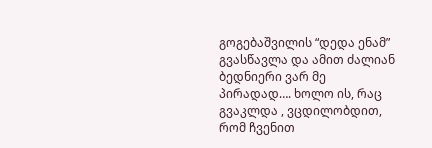გოგებაშვილის “დედა ენამ” გვასწავლა და ამით ძალიან ბედნიერი ვარ მე პირადად…. ხოლო ის, რაც გვაკლდა , ვცდილობდით, რომ ჩვენით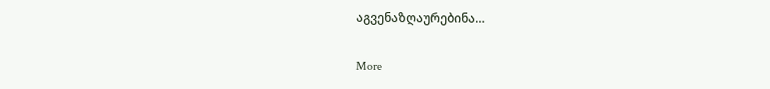აგვენაზღაურებინა…

More